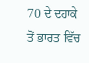70 ਦੇ ਦਹਾਕੇ ਤੋਂ ਭਾਰਤ ਵਿੱਚ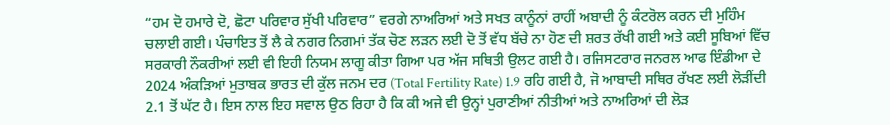“ਹਮ ਦੋ ਹਮਾਰੇ ਦੋ, ਛੋਟਾ ਪਰਿਵਾਰ ਸੁੱਖੀ ਪਰਿਵਾਰ” ਵਰਗੇ ਨਾਅਰਿਆਂ ਅਤੇ ਸਖਤ ਕਾਨੂੰਨਾਂ ਰਾਹੀਂ ਅਬਾਦੀ ਨੂੰ ਕੰਟਰੋਲ ਕਰਨ ਦੀ ਮੁਹਿੰਮ ਚਲਾਈ ਗਈ। ਪੰਚਾਇਤ ਤੋਂ ਲੈ ਕੇ ਨਗਰ ਨਿਗਮਾਂ ਤੱਕ ਚੋਣ ਲੜਨ ਲਈ ਦੋ ਤੋਂ ਵੱਧ ਬੱਚੇ ਨਾ ਹੋਣ ਦੀ ਸ਼ਰਤ ਰੱਖੀ ਗਈ ਅਤੇ ਕਈ ਸੂਬਿਆਂ ਵਿੱਚ ਸਰਕਾਰੀ ਨੌਕਰੀਆਂ ਲਈ ਵੀ ਇਹੀ ਨਿਯਮ ਲਾਗੂ ਕੀਤਾ ਗਿਆ ਪਰ ਅੱਜ ਸਥਿਤੀ ਉਲਟ ਗਈ ਹੈ। ਰਜਿਸਟਰਾਰ ਜਨਰਲ ਆਫ ਇੰਡੀਆ ਦੇ 2024 ਅੰਕੜਿਆਂ ਮੁਤਾਬਕ ਭਾਰਤ ਦੀ ਕੁੱਲ ਜਨਮ ਦਰ (Total Fertility Rate) 1.9 ਰਹਿ ਗਈ ਹੈ, ਜੋ ਆਬਾਦੀ ਸਥਿਰ ਰੱਖਣ ਲਈ ਲੋੜੀਂਦੀ 2.1 ਤੋਂ ਘੱਟ ਹੈ। ਇਸ ਨਾਲ ਇਹ ਸਵਾਲ ਉਠ ਰਿਹਾ ਹੈ ਕਿ ਕੀ ਅਜੇ ਵੀ ਉਨ੍ਹਾਂ ਪੁਰਾਣੀਆਂ ਨੀਤੀਆਂ ਅਤੇ ਨਾਅਰਿਆਂ ਦੀ ਲੋੜ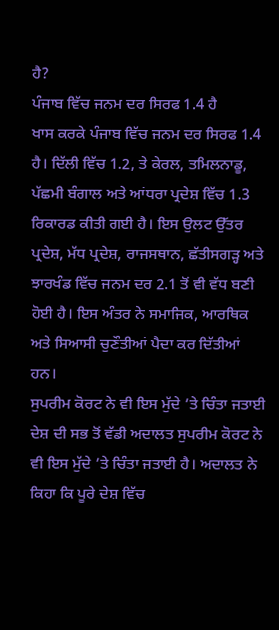ਹੈ?
ਪੰਜਾਬ ਵਿੱਚ ਜਨਮ ਦਰ ਸਿਰਫ 1.4 ਹੈ
ਖਾਸ ਕਰਕੇ ਪੰਜਾਬ ਵਿੱਚ ਜਨਮ ਦਰ ਸਿਰਫ 1.4 ਹੈ। ਦਿੱਲੀ ਵਿੱਚ 1.2, ਤੇ ਕੇਰਲ, ਤਮਿਲਨਾਡੂ, ਪੱਛਮੀ ਬੰਗਾਲ ਅਤੇ ਆਂਧਰਾ ਪ੍ਰਦੇਸ਼ ਵਿੱਚ 1.3 ਰਿਕਾਰਡ ਕੀਤੀ ਗਈ ਹੈ। ਇਸ ਉਲਟ ਉੱਤਰ ਪ੍ਰਦੇਸ਼, ਮੱਧ ਪ੍ਰਦੇਸ਼, ਰਾਜਸਥਾਨ, ਛੱਤੀਸਗੜ੍ਹ ਅਤੇ ਝਾਰਖੰਡ ਵਿੱਚ ਜਨਮ ਦਰ 2.1 ਤੋਂ ਵੀ ਵੱਧ ਬਣੀ ਹੋਈ ਹੈ। ਇਸ ਅੰਤਰ ਨੇ ਸਮਾਜਿਕ, ਆਰਥਿਕ ਅਤੇ ਸਿਆਸੀ ਚੁਣੌਤੀਆਂ ਪੈਦਾ ਕਰ ਦਿੱਤੀਆਂ ਹਨ।
ਸੁਪਰੀਮ ਕੋਰਟ ਨੇ ਵੀ ਇਸ ਮੁੱਦੇ ’ਤੇ ਚਿੰਤਾ ਜਤਾਈ
ਦੇਸ਼ ਦੀ ਸਭ ਤੋਂ ਵੱਡੀ ਅਦਾਲਤ ਸੁਪਰੀਮ ਕੋਰਟ ਨੇ ਵੀ ਇਸ ਮੁੱਦੇ ’ਤੇ ਚਿੰਤਾ ਜਤਾਈ ਹੈ। ਅਦਾਲਤ ਨੇ ਕਿਹਾ ਕਿ ਪੂਰੇ ਦੇਸ਼ ਵਿੱਚ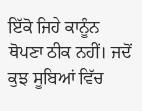ਇੱਕੋ ਜਿਹੇ ਕਾਨੂੰਨ ਥੋਪਣਾ ਠੀਕ ਨਹੀਂ। ਜਦੋਂ ਕੁਝ ਸੂਬਿਆਂ ਵਿੱਚ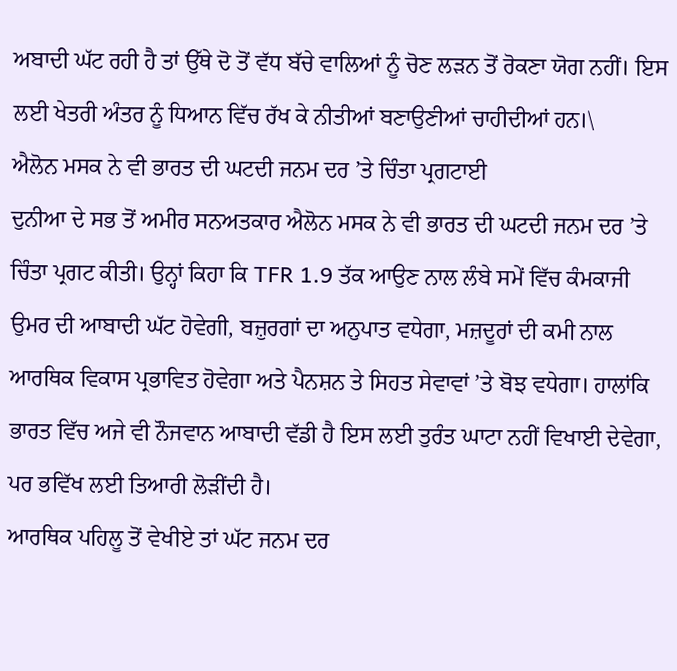ਅਬਾਦੀ ਘੱਟ ਰਹੀ ਹੈ ਤਾਂ ਉੱਥੇ ਦੋ ਤੋਂ ਵੱਧ ਬੱਚੇ ਵਾਲਿਆਂ ਨੂੰ ਚੋਣ ਲੜਨ ਤੋਂ ਰੋਕਣਾ ਯੋਗ ਨਹੀਂ। ਇਸ ਲਈ ਖੇਤਰੀ ਅੰਤਰ ਨੂੰ ਧਿਆਨ ਵਿੱਚ ਰੱਖ ਕੇ ਨੀਤੀਆਂ ਬਣਾਉਣੀਆਂ ਚਾਹੀਦੀਆਂ ਹਨ।\
ਐਲੋਨ ਮਸਕ ਨੇ ਵੀ ਭਾਰਤ ਦੀ ਘਟਦੀ ਜਨਮ ਦਰ ’ਤੇ ਚਿੰਤਾ ਪ੍ਰਗਟਾਈ
ਦੁਨੀਆ ਦੇ ਸਭ ਤੋਂ ਅਮੀਰ ਸਨਅਤਕਾਰ ਐਲੋਨ ਮਸਕ ਨੇ ਵੀ ਭਾਰਤ ਦੀ ਘਟਦੀ ਜਨਮ ਦਰ ’ਤੇ ਚਿੰਤਾ ਪ੍ਰਗਟ ਕੀਤੀ। ਉਨ੍ਹਾਂ ਕਿਹਾ ਕਿ TFR 1.9 ਤੱਕ ਆਉਣ ਨਾਲ ਲੰਬੇ ਸਮੇਂ ਵਿੱਚ ਕੰਮਕਾਜੀ ਉਮਰ ਦੀ ਆਬਾਦੀ ਘੱਟ ਹੋਵੇਗੀ, ਬਜ਼ੁਰਗਾਂ ਦਾ ਅਨੁਪਾਤ ਵਧੇਗਾ, ਮਜ਼ਦੂਰਾਂ ਦੀ ਕਮੀ ਨਾਲ ਆਰਥਿਕ ਵਿਕਾਸ ਪ੍ਰਭਾਵਿਤ ਹੋਵੇਗਾ ਅਤੇ ਪੈਨਸ਼ਨ ਤੇ ਸਿਹਤ ਸੇਵਾਵਾਂ ’ਤੇ ਬੋਝ ਵਧੇਗਾ। ਹਾਲਾਂਕਿ ਭਾਰਤ ਵਿੱਚ ਅਜੇ ਵੀ ਨੌਜਵਾਨ ਆਬਾਦੀ ਵੱਡੀ ਹੈ ਇਸ ਲਈ ਤੁਰੰਤ ਘਾਟਾ ਨਹੀਂ ਵਿਖਾਈ ਦੇਵੇਗਾ, ਪਰ ਭਵਿੱਖ ਲਈ ਤਿਆਰੀ ਲੋੜੀਂਦੀ ਹੈ।
ਆਰਥਿਕ ਪਹਿਲੂ ਤੋਂ ਵੇਖੀਏ ਤਾਂ ਘੱਟ ਜਨਮ ਦਰ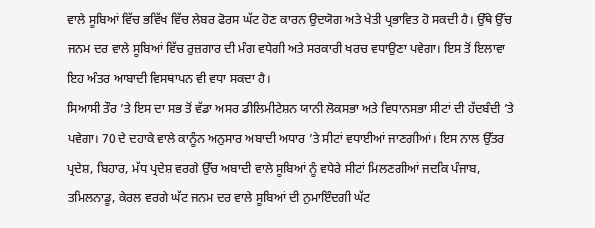ਵਾਲੇ ਸੂਬਿਆਂ ਵਿੱਚ ਭਵਿੱਖ ਵਿੱਚ ਲੇਬਰ ਫੋਰਸ ਘੱਟ ਹੋਣ ਕਾਰਨ ਉਦਯੋਗ ਅਤੇ ਖੇਤੀ ਪ੍ਰਭਾਵਿਤ ਹੋ ਸਕਦੀ ਹੈ। ਉੱਥੇ ਉੱਚ ਜਨਮ ਦਰ ਵਾਲੇ ਸੂਬਿਆਂ ਵਿੱਚ ਰੁਜ਼ਗਾਰ ਦੀ ਮੰਗ ਵਧੇਗੀ ਅਤੇ ਸਰਕਾਰੀ ਖਰਚ ਵਧਾਉਣਾ ਪਵੇਗਾ। ਇਸ ਤੋਂ ਇਲਾਵਾ ਇਹ ਅੰਤਰ ਆਬਾਦੀ ਵਿਸਥਾਪਨ ਵੀ ਵਧਾ ਸਕਦਾ ਹੈ।
ਸਿਆਸੀ ਤੌਰ ’ਤੇ ਇਸ ਦਾ ਸਭ ਤੋਂ ਵੱਡਾ ਅਸਰ ਡੀਲਿਮੀਟੇਸ਼ਨ ਯਾਨੀ ਲੋਕਸਭਾ ਅਤੇ ਵਿਧਾਨਸਭਾ ਸੀਟਾਂ ਦੀ ਹੱਦਬੰਦੀ ’ਤੇ ਪਵੇਗਾ। 70 ਦੇ ਦਹਾਕੇ ਵਾਲੇ ਕਾਨੂੰਨ ਅਨੁਸਾਰ ਅਬਾਦੀ ਅਧਾਰ ’ਤੇ ਸੀਟਾਂ ਵਧਾਈਆਂ ਜਾਣਗੀਆਂ। ਇਸ ਨਾਲ ਉੱਤਰ ਪ੍ਰਦੇਸ਼, ਬਿਹਾਰ, ਮੱਧ ਪ੍ਰਦੇਸ਼ ਵਰਗੇ ਉੱਚ ਅਬਾਦੀ ਵਾਲੇ ਸੂਬਿਆਂ ਨੂੰ ਵਧੇਰੇ ਸੀਟਾਂ ਮਿਲਣਗੀਆਂ ਜਦਕਿ ਪੰਜਾਬ, ਤਮਿਲਨਾਡੂ, ਕੇਰਲ ਵਰਗੇ ਘੱਟ ਜਨਮ ਦਰ ਵਾਲੇ ਸੂਬਿਆਂ ਦੀ ਨੁਮਾਇੰਦਗੀ ਘੱਟ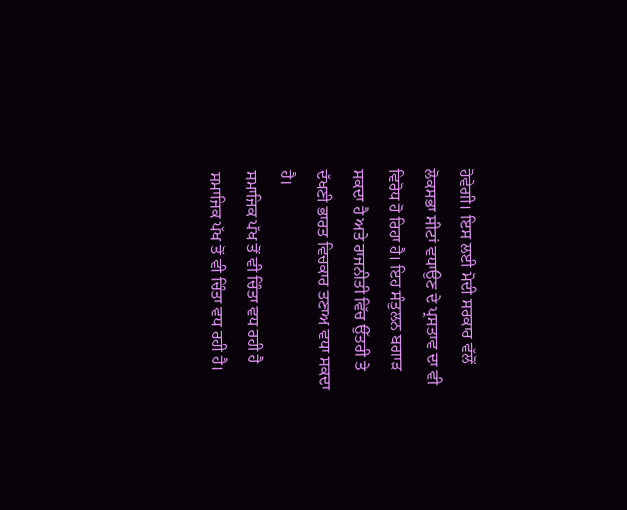ਹੋਵੇਗੀ। ਇਸ ਲਈ ਮੋਦੀ ਸਰਕਾਰ ਵੱਲੋਂ ਲੋਕਸਭਾ ਸੀਟਾਂ ਵਧਾਉਣ ਦੇ ਪ੍ਰਸਤਾਵ ਦਾ ਵੀ ਵਿਰੋਧ ਹੋ ਰਿਹਾ ਹੈ। ਇਹ ਸੰਤੁਲਨ ਬਗਾੜ ਸਕਦਾ ਹੈ ਅਤੇ ਰਾਜਨੀਤੀ ਵਿੱਚ ਉੱਤਰੀ ਤੇ ਦੱਖਣੀ ਭਾਰਤ ਵਿਚਕਾਰ ਤਣਾਅ ਵਧਾ ਸਕਦਾ ਹੈ।
ਸਮਾਜਿਕ ਪੱਖ ਤੋਂ ਵੀ ਚਿੰਤਾ ਵਧ ਰਹੀ ਹੈ
ਸਮਾਜਿਕ ਪੱਖ ਤੋਂ ਵੀ ਚਿੰਤਾ ਵਧ ਰਹੀ ਹੈ।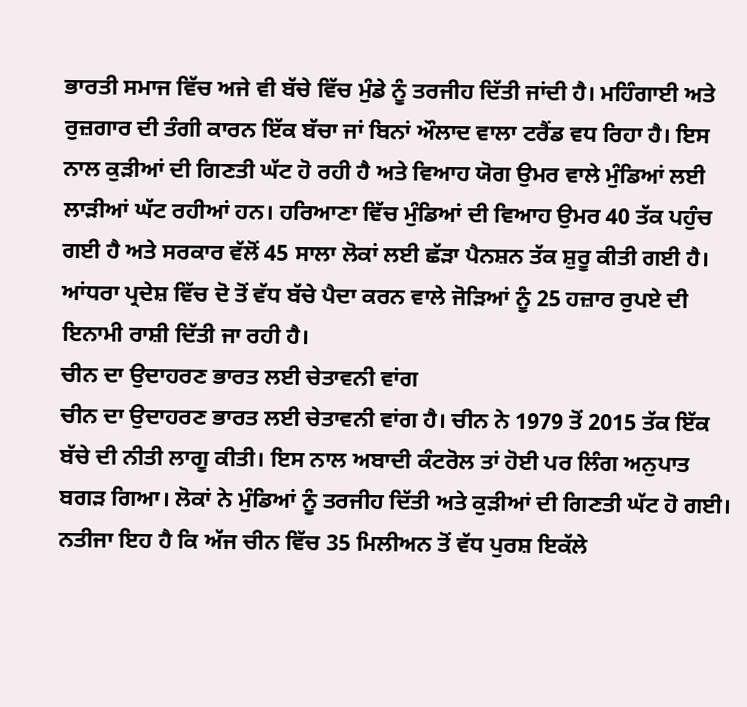ਭਾਰਤੀ ਸਮਾਜ ਵਿੱਚ ਅਜੇ ਵੀ ਬੱਚੇ ਵਿੱਚ ਮੁੰਡੇ ਨੂੰ ਤਰਜੀਹ ਦਿੱਤੀ ਜਾਂਦੀ ਹੈ। ਮਹਿੰਗਾਈ ਅਤੇ ਰੁਜ਼ਗਾਰ ਦੀ ਤੰਗੀ ਕਾਰਨ ਇੱਕ ਬੱਚਾ ਜਾਂ ਬਿਨਾਂ ਔਲਾਦ ਵਾਲਾ ਟਰੈਂਡ ਵਧ ਰਿਹਾ ਹੈ। ਇਸ ਨਾਲ ਕੁੜੀਆਂ ਦੀ ਗਿਣਤੀ ਘੱਟ ਹੋ ਰਹੀ ਹੈ ਅਤੇ ਵਿਆਹ ਯੋਗ ਉਮਰ ਵਾਲੇ ਮੁੰਡਿਆਂ ਲਈ ਲਾੜੀਆਂ ਘੱਟ ਰਹੀਆਂ ਹਨ। ਹਰਿਆਣਾ ਵਿੱਚ ਮੁੰਡਿਆਂ ਦੀ ਵਿਆਹ ਉਮਰ 40 ਤੱਕ ਪਹੁੰਚ ਗਈ ਹੈ ਅਤੇ ਸਰਕਾਰ ਵੱਲੋਂ 45 ਸਾਲਾ ਲੋਕਾਂ ਲਈ ਛੱੜਾ ਪੈਨਸ਼ਨ ਤੱਕ ਸ਼ੁਰੂ ਕੀਤੀ ਗਈ ਹੈ। ਆਂਧਰਾ ਪ੍ਰਦੇਸ਼ ਵਿੱਚ ਦੋ ਤੋਂ ਵੱਧ ਬੱਚੇ ਪੈਦਾ ਕਰਨ ਵਾਲੇ ਜੋੜਿਆਂ ਨੂੰ 25 ਹਜ਼ਾਰ ਰੁਪਏ ਦੀ ਇਨਾਮੀ ਰਾਸ਼ੀ ਦਿੱਤੀ ਜਾ ਰਹੀ ਹੈ।
ਚੀਨ ਦਾ ਉਦਾਹਰਣ ਭਾਰਤ ਲਈ ਚੇਤਾਵਨੀ ਵਾਂਗ
ਚੀਨ ਦਾ ਉਦਾਹਰਣ ਭਾਰਤ ਲਈ ਚੇਤਾਵਨੀ ਵਾਂਗ ਹੈ। ਚੀਨ ਨੇ 1979 ਤੋਂ 2015 ਤੱਕ ਇੱਕ ਬੱਚੇ ਦੀ ਨੀਤੀ ਲਾਗੂ ਕੀਤੀ। ਇਸ ਨਾਲ ਅਬਾਦੀ ਕੰਟਰੋਲ ਤਾਂ ਹੋਈ ਪਰ ਲਿੰਗ ਅਨੁਪਾਤ ਬਗੜ ਗਿਆ। ਲੋਕਾਂ ਨੇ ਮੁੰਡਿਆਂ ਨੂੰ ਤਰਜੀਹ ਦਿੱਤੀ ਅਤੇ ਕੁੜੀਆਂ ਦੀ ਗਿਣਤੀ ਘੱਟ ਹੋ ਗਈ। ਨਤੀਜਾ ਇਹ ਹੈ ਕਿ ਅੱਜ ਚੀਨ ਵਿੱਚ 35 ਮਿਲੀਅਨ ਤੋਂ ਵੱਧ ਪੁਰਸ਼ ਇਕੱਲੇ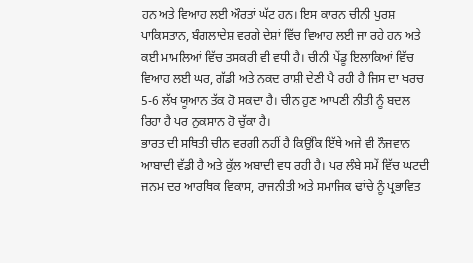ਹਨ ਅਤੇ ਵਿਆਹ ਲਈ ਔਰਤਾਂ ਘੱਟ ਹਨ। ਇਸ ਕਾਰਨ ਚੀਨੀ ਪੁਰਸ਼ ਪਾਕਿਸਤਾਨ, ਬੰਗਲਾਦੇਸ਼ ਵਰਗੇ ਦੇਸ਼ਾਂ ਵਿੱਚ ਵਿਆਹ ਲਈ ਜਾ ਰਹੇ ਹਨ ਅਤੇ ਕਈ ਮਾਮਲਿਆਂ ਵਿੱਚ ਤਸਕਰੀ ਵੀ ਵਧੀ ਹੈ। ਚੀਨੀ ਪੇਂਡੂ ਇਲਾਕਿਆਂ ਵਿੱਚ ਵਿਆਹ ਲਈ ਘਰ, ਗੱਡੀ ਅਤੇ ਨਕਦ ਰਾਸ਼ੀ ਦੇਣੀ ਪੈ ਰਹੀ ਹੈ ਜਿਸ ਦਾ ਖਰਚ 5-6 ਲੱਖ ਯੂਆਨ ਤੱਕ ਹੋ ਸਕਦਾ ਹੈ। ਚੀਨ ਹੁਣ ਆਪਣੀ ਨੀਤੀ ਨੂੰ ਬਦਲ ਰਿਹਾ ਹੈ ਪਰ ਨੁਕਸਾਨ ਹੋ ਚੁੱਕਾ ਹੈ।
ਭਾਰਤ ਦੀ ਸਥਿਤੀ ਚੀਨ ਵਰਗੀ ਨਹੀਂ ਹੈ ਕਿਉਂਕਿ ਇੱਥੇ ਅਜੇ ਵੀ ਨੌਜਵਾਨ ਆਬਾਦੀ ਵੱਡੀ ਹੈ ਅਤੇ ਕੁੱਲ ਅਬਾਦੀ ਵਧ ਰਹੀ ਹੈ। ਪਰ ਲੰਬੇ ਸਮੇਂ ਵਿੱਚ ਘਟਦੀ ਜਨਮ ਦਰ ਆਰਥਿਕ ਵਿਕਾਸ, ਰਾਜਨੀਤੀ ਅਤੇ ਸਮਾਜਿਕ ਢਾਂਚੇ ਨੂੰ ਪ੍ਰਭਾਵਿਤ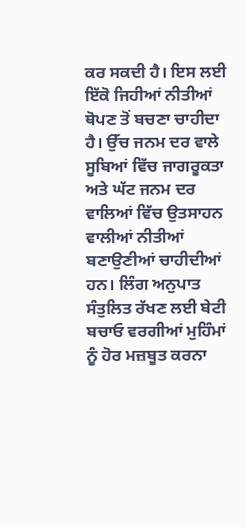ਕਰ ਸਕਦੀ ਹੈ। ਇਸ ਲਈ ਇੱਕੋ ਜਿਹੀਆਂ ਨੀਤੀਆਂ ਥੋਪਣ ਤੋਂ ਬਚਣਾ ਚਾਹੀਦਾ ਹੈ। ਉੱਚ ਜਨਮ ਦਰ ਵਾਲੇ ਸੂਬਿਆਂ ਵਿੱਚ ਜਾਗਰੂਕਤਾ ਅਤੇ ਘੱਟ ਜਨਮ ਦਰ ਵਾਲਿਆਂ ਵਿੱਚ ਉਤਸਾਹਨ ਵਾਲੀਆਂ ਨੀਤੀਆਂ ਬਣਾਉਣੀਆਂ ਚਾਹੀਦੀਆਂ ਹਨ। ਲਿੰਗ ਅਨੁਪਾਤ ਸੰਤੁਲਿਤ ਰੱਖਣ ਲਈ ਬੇਟੀ ਬਚਾਓ ਵਰਗੀਆਂ ਮੁਹਿੰਮਾਂ ਨੂੰ ਹੋਰ ਮਜ਼ਬੂਤ ਕਰਨਾ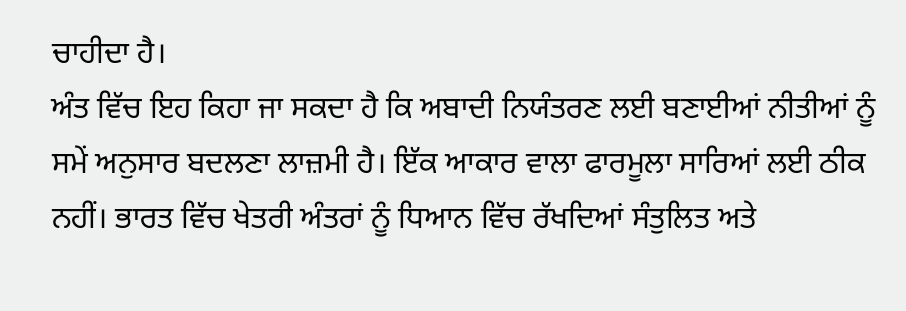ਚਾਹੀਦਾ ਹੈ।
ਅੰਤ ਵਿੱਚ ਇਹ ਕਿਹਾ ਜਾ ਸਕਦਾ ਹੈ ਕਿ ਅਬਾਦੀ ਨਿਯੰਤਰਣ ਲਈ ਬਣਾਈਆਂ ਨੀਤੀਆਂ ਨੂੰ ਸਮੇਂ ਅਨੁਸਾਰ ਬਦਲਣਾ ਲਾਜ਼ਮੀ ਹੈ। ਇੱਕ ਆਕਾਰ ਵਾਲਾ ਫਾਰਮੂਲਾ ਸਾਰਿਆਂ ਲਈ ਠੀਕ ਨਹੀਂ। ਭਾਰਤ ਵਿੱਚ ਖੇਤਰੀ ਅੰਤਰਾਂ ਨੂੰ ਧਿਆਨ ਵਿੱਚ ਰੱਖਦਿਆਂ ਸੰਤੁਲਿਤ ਅਤੇ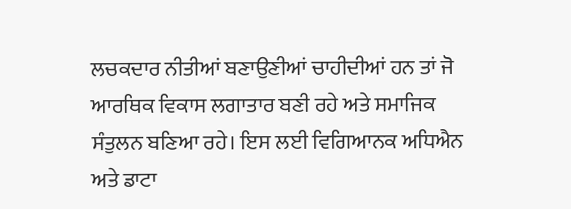ਲਚਕਦਾਰ ਨੀਤੀਆਂ ਬਣਾਉਣੀਆਂ ਚਾਹੀਦੀਆਂ ਹਨ ਤਾਂ ਜੋ ਆਰਥਿਕ ਵਿਕਾਸ ਲਗਾਤਾਰ ਬਣੀ ਰਹੇ ਅਤੇ ਸਮਾਜਿਕ ਸੰਤੁਲਨ ਬਣਿਆ ਰਹੇ। ਇਸ ਲਈ ਵਿਗਿਆਨਕ ਅਧਿਐਨ ਅਤੇ ਡਾਟਾ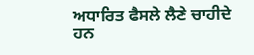ਅਧਾਰਿਤ ਫੈਸਲੇ ਲੈਣੇ ਚਾਹੀਦੇ ਹਨ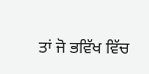ਤਾਂ ਜੋ ਭਵਿੱਖ ਵਿੱਚ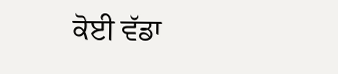ਕੋਈ ਵੱਡਾ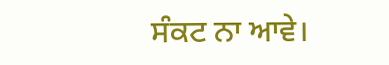ਸੰਕਟ ਨਾ ਆਵੇ।